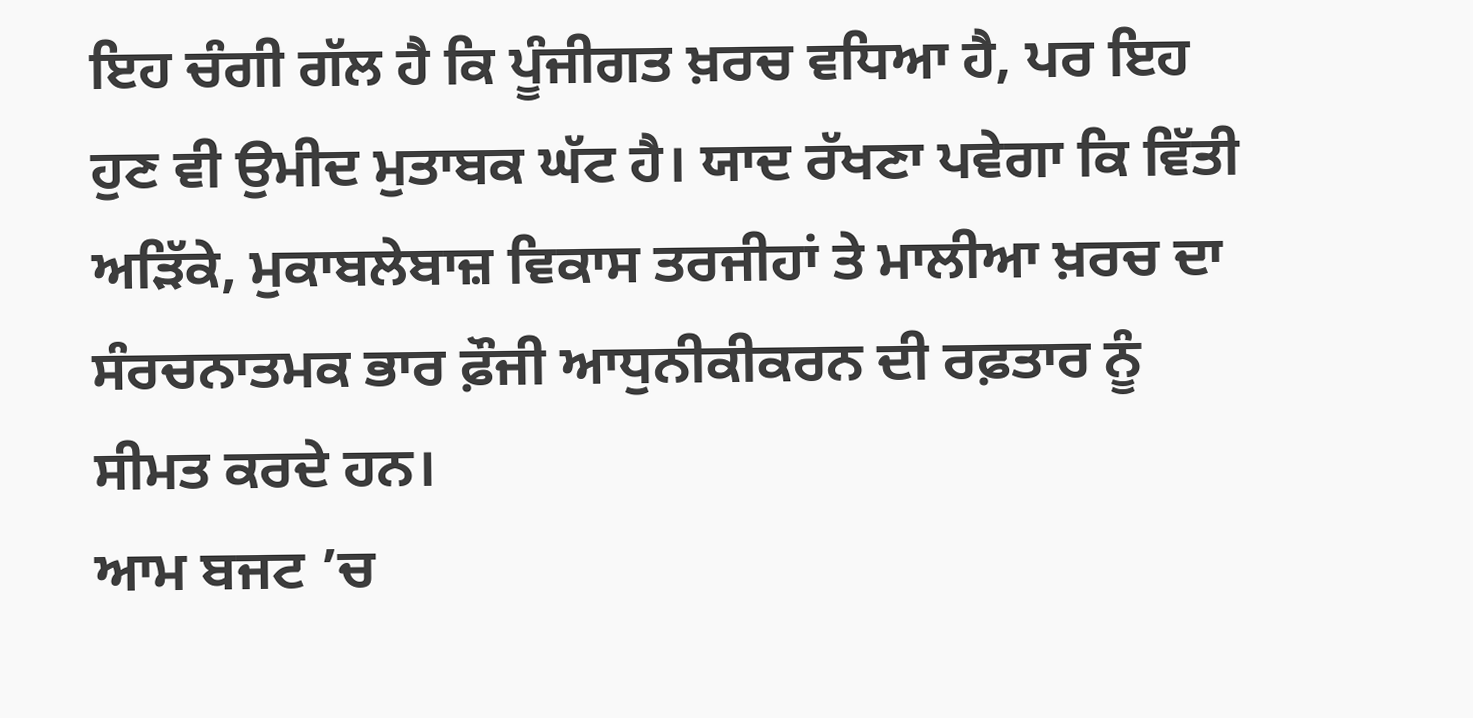ਇਹ ਚੰਗੀ ਗੱਲ ਹੈ ਕਿ ਪੂੰਜੀਗਤ ਖ਼ਰਚ ਵਧਿਆ ਹੈ, ਪਰ ਇਹ ਹੁਣ ਵੀ ਉਮੀਦ ਮੁਤਾਬਕ ਘੱਟ ਹੈ। ਯਾਦ ਰੱਖਣਾ ਪਵੇਗਾ ਕਿ ਵਿੱਤੀ ਅੜਿੱਕੇ, ਮੁਕਾਬਲੇਬਾਜ਼ ਵਿਕਾਸ ਤਰਜੀਹਾਂ ਤੇ ਮਾਲੀਆ ਖ਼ਰਚ ਦਾ ਸੰਰਚਨਾਤਮਕ ਭਾਰ ਫ਼ੌਜੀ ਆਧੁਨੀਕੀਕਰਨ ਦੀ ਰਫ਼ਤਾਰ ਨੂੰ ਸੀਮਤ ਕਰਦੇ ਹਨ।
ਆਮ ਬਜਟ ’ਚ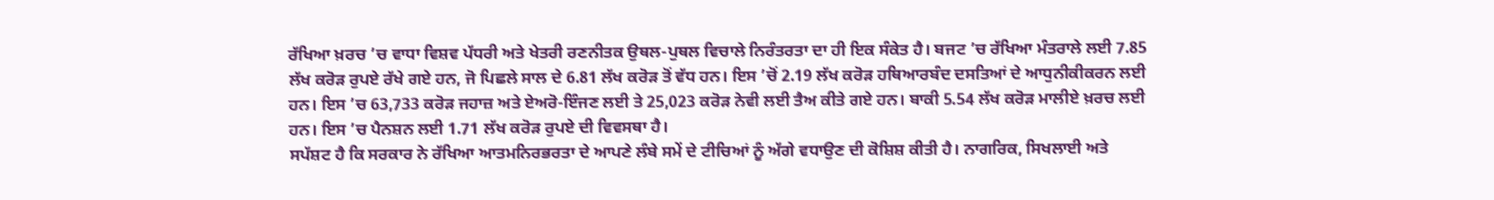ਰੱਖਿਆ ਖ਼ਰਚ ’ਚ ਵਾਧਾ ਵਿਸ਼ਵ ਪੱਧਰੀ ਅਤੇ ਖੇਤਰੀ ਰਣਨੀਤਕ ਉਥਲ-ਪੁਥਲ ਵਿਚਾਲੇ ਨਿਰੰਤਰਤਾ ਦਾ ਹੀ ਇਕ ਸੰਕੇਤ ਹੈ। ਬਜਟ ’ਚ ਰੱਖਿਆ ਮੰਤਰਾਲੇ ਲਈ 7.85 ਲੱਖ ਕਰੋੜ ਰੁਪਏ ਰੱਖੇ ਗਏ ਹਨ, ਜੋ ਪਿਛਲੇ ਸਾਲ ਦੇ 6.81 ਲੱਖ ਕਰੋੜ ਤੋਂ ਵੱਧ ਹਨ। ਇਸ ’ਚੋਂ 2.19 ਲੱਖ ਕਰੋੜ ਹਥਿਆਰਬੰਦ ਦਸਤਿਆਂ ਦੇ ਆਧੁਨੀਕੀਕਰਨ ਲਈ ਹਨ। ਇਸ ’ਚ 63,733 ਕਰੋੜ ਜਹਾਜ਼ ਅਤੇ ਏਅਰੋ-ਇੰਜਣ ਲਈ ਤੇ 25,023 ਕਰੋੜ ਨੇਵੀ ਲਈ ਤੈਅ ਕੀਤੇ ਗਏ ਹਨ। ਬਾਕੀ 5.54 ਲੱਖ ਕਰੋੜ ਮਾਲੀਏ ਖ਼ਰਚ ਲਈ ਹਨ। ਇਸ ’ਚ ਪੈਨਸ਼ਨ ਲਈ 1.71 ਲੱਖ ਕਰੋੜ ਰੁਪਏ ਦੀ ਵਿਵਸਥਾ ਹੈ।
ਸਪੱਸ਼ਟ ਹੈ ਕਿ ਸਰਕਾਰ ਨੇ ਰੱਖਿਆ ਆਤਮਨਿਰਭਰਤਾ ਦੇ ਆਪਣੇ ਲੰਬੇ ਸਮੇਂ ਦੇ ਟੀਚਿਆਂ ਨੂੰ ਅੱਗੇ ਵਧਾਉਣ ਦੀ ਕੋਸ਼ਿਸ਼ ਕੀਤੀ ਹੈ। ਨਾਗਰਿਕ, ਸਿਖਲਾਈ ਅਤੇ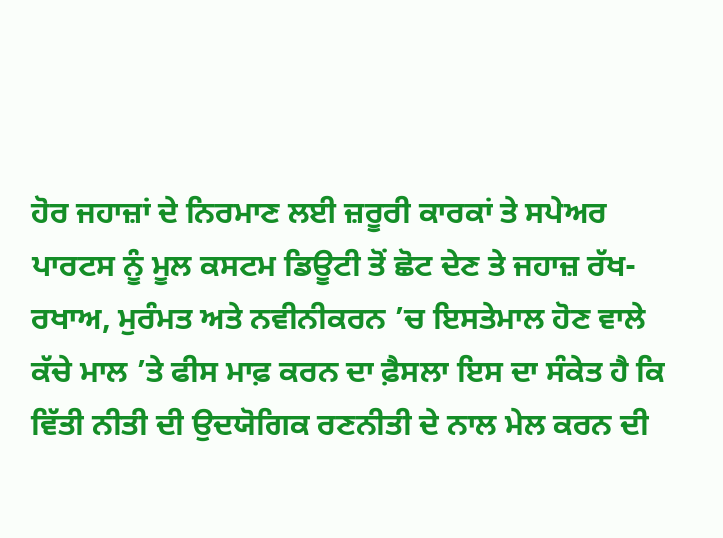ਹੋਰ ਜਹਾਜ਼ਾਂ ਦੇ ਨਿਰਮਾਣ ਲਈ ਜ਼ਰੂਰੀ ਕਾਰਕਾਂ ਤੇ ਸਪੇਅਰ ਪਾਰਟਸ ਨੂੰ ਮੂਲ ਕਸਟਮ ਡਿਊਟੀ ਤੋਂ ਛੋਟ ਦੇਣ ਤੇ ਜਹਾਜ਼ ਰੱਖ-ਰਖਾਅ, ਮੁਰੰਮਤ ਅਤੇ ਨਵੀਨੀਕਰਨ ’ਚ ਇਸਤੇਮਾਲ ਹੋਣ ਵਾਲੇ ਕੱਚੇ ਮਾਲ ’ਤੇ ਫੀਸ ਮਾਫ਼ ਕਰਨ ਦਾ ਫ਼ੈਸਲਾ ਇਸ ਦਾ ਸੰਕੇਤ ਹੈ ਕਿ ਵਿੱਤੀ ਨੀਤੀ ਦੀ ਉਦਯੋਗਿਕ ਰਣਨੀਤੀ ਦੇ ਨਾਲ ਮੇਲ ਕਰਨ ਦੀ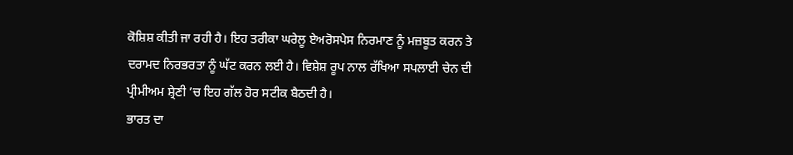ਕੋਸ਼ਿਸ਼ ਕੀਤੀ ਜਾ ਰਹੀ ਹੈ। ਇਹ ਤਰੀਕਾ ਘਰੇਲੂ ਏਅਰੋਸਪੇਸ ਨਿਰਮਾਣ ਨੂੰ ਮਜ਼ਬੂਤ ਕਰਨ ਤੇ ਦਰਾਮਦ ਨਿਰਭਰਤਾ ਨੂੰ ਘੱਟ ਕਰਨ ਲਈ ਹੈ। ਵਿਸ਼ੇਸ਼ ਰੂਪ ਨਾਲ ਰੱਖਿਆ ਸਪਲਾਈ ਚੇਨ ਦੀ ਪ੍ਰੀਮੀਅਮ ਸ਼੍ਰੇਣੀ ’ਚ ਇਹ ਗੱਲ ਹੋਰ ਸਟੀਕ ਬੈਠਦੀ ਹੈ।
ਭਾਰਤ ਦਾ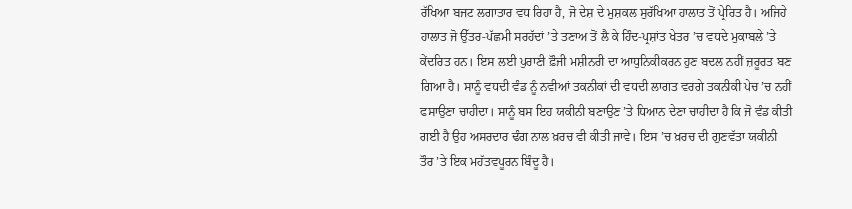ਰੱਖਿਆ ਬਜਟ ਲਗਾਤਾਰ ਵਧ ਰਿਹਾ ਹੈ, ਜੋ ਦੇਸ਼ ਦੇ ਮੁਸ਼ਕਲ ਸੁਰੱਖਿਆ ਹਾਲਾਤ ਤੋਂ ਪ੍ਰੇਰਿਤ ਹੈ। ਅਜਿਹੇ ਹਾਲਾਤ ਜੋ ਉੱਤਰ-ਪੱਛਮੀ ਸਰਹੱਦਾਂ ’ਤੇ ਤਣਾਅ ਤੋਂ ਲੈ ਕੇ ਹਿੰਦ-ਪ੍ਰਸ਼ਾਂਤ ਖੇਤਰ ’ਚ ਵਧਦੇ ਮੁਕਾਬਲੇ ’ਤੇ ਕੇਂਦਰਿਤ ਹਨ। ਇਸ ਲਈ ਪੁਰਾਣੀ ਫ਼ੌਜੀ ਮਸ਼ੀਨਰੀ ਦਾ ਆਧੁਨਿਕੀਕਰਨ ਹੁਣ ਬਦਲ ਨਹੀਂ ਜ਼ਰੂਰਤ ਬਣ ਗਿਆ ਹੈ। ਸਾਨੂੰ ਵਧਦੀ ਵੰਡ ਨੂੰ ਨਵੀਆਂ ਤਕਨੀਕਾਂ ਦੀ ਵਧਦੀ ਲਾਗਤ ਵਰਗੇ ਤਕਨੀਕੀ ਪੇਚ ’ਚ ਨਹੀਂ ਫਸਾਉਣਾ ਚਾਹੀਦਾ। ਸਾਨੂੰ ਬਸ ਇਹ ਯਕੀਨੀ ਬਣਾਉਣ ’ਤੇ ਧਿਆਨ ਦੇਣਾ ਚਾਹੀਦਾ ਹੈ ਕਿ ਜੋ ਵੰਡ ਕੀਤੀ ਗਈ ਹੈ ਉਹ ਅਸਰਦਾਰ ਢੰਗ ਨਾਲ ਖ਼ਰਚ ਵੀ ਕੀਤੀ ਜਾਵੇ। ਇਸ ’ਚ ਖ਼ਰਚ ਦੀ ਗੁਣਵੱਤਾ ਯਕੀਨੀ ਤੌਰ ’ਤੇ ਇਕ ਮਹੱਤਵਪੂਰਨ ਬਿੰਦੂ ਹੈ।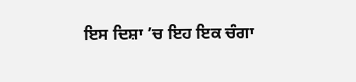ਇਸ ਦਿਸ਼ਾ ’ਚ ਇਹ ਇਕ ਚੰਗਾ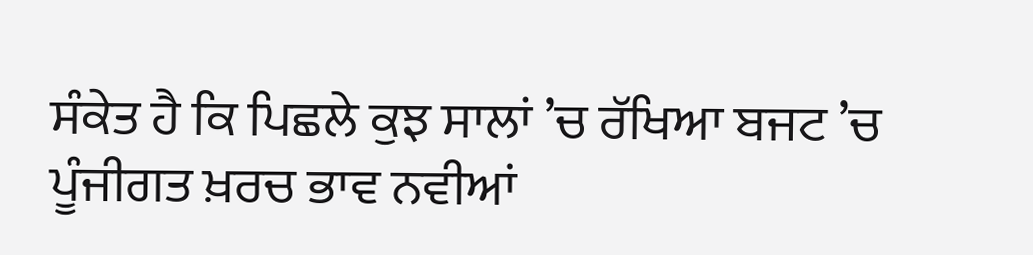ਸੰਕੇਤ ਹੈ ਕਿ ਪਿਛਲੇ ਕੁਝ ਸਾਲਾਂ ’ਚ ਰੱਖਿਆ ਬਜਟ ’ਚ ਪੂੰਜੀਗਤ ਖ਼ਰਚ ਭਾਵ ਨਵੀਆਂ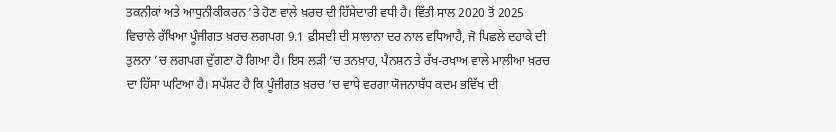ਤਕਨੀਕਾਂ ਅਤੇ ਆਧੁਨੀਕੀਕਰਨ ’ਤੇ ਹੋਣ ਵਾਲੇ ਖ਼ਰਚ ਦੀ ਹਿੱਸੇਦਾਰੀ ਵਧੀ ਹੈ। ਵਿੱਤੀ ਸਾਲ 2020 ਤੋਂ 2025 ਵਿਚਾਲੇ ਰੱਖਿਆ ਪੂੰਜੀਗਤ ਖ਼ਰਚ ਲਗਪਗ 9.1 ਫ਼ੀਸਦੀ ਦੀ ਸਾਲਾਨਾ ਦਰ ਨਾਲ ਵਧਿਆਹੈ, ਜੋ ਪਿਛਲੇ ਦਹਾਕੇ ਦੀ ਤੁਲਨਾ ’ਚ ਲਗਪਗ ਦੁੱਗਣਾ ਹੋ ਗਿਆ ਹੈ। ਇਸ ਲੜੀ ’ਚ ਤਨਖ਼ਾਹ, ਪੈਨਸ਼ਨ ਤੇ ਰੱਖ-ਰਖਾਅ ਵਾਲੇ ਮਾਲੀਆ ਖ਼ਰਚ ਦਾ ਹਿੱਸਾ ਘਟਿਆ ਹੈ। ਸਪੱਸ਼ਟ ਹੈ ਕਿ ਪੂੰਜੀਗਤ ਖ਼ਰਚ ’ਚ ਵਾਧੇ ਵਰਗਾ ਯੋਜਨਾਬੱਧ ਕਦਮ ਭਵਿੱਖ ਦੀ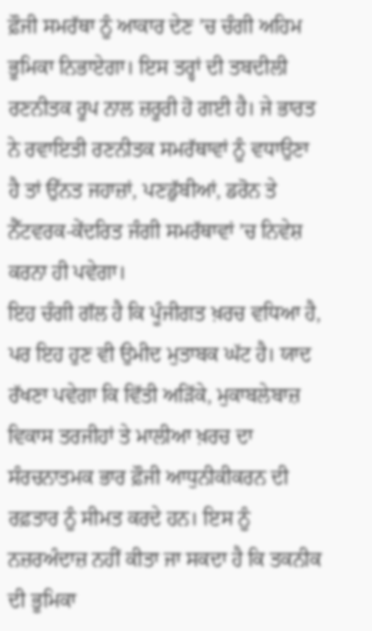ਫ਼ੌਜੀ ਸਮਰੱਥਾ ਨੂੰ ਆਕਾਰ ਦੇਣ ’ਚ ਚੰਗੀ ਅਹਿਮ ਭੂਮਿਕਾ ਨਿਭਾਏਗਾ। ਇਸ ਤਰ੍ਹਾਂ ਦੀ ਤਬਦੀਲੀ ਰਣਨੀਤਕ ਰੂਪ ਨਾਲ ਜ਼ਰੂਰੀ ਹੋ ਗਈ ਹੈ। ਜੇ ਭਾਰਤ ਨੇ ਰਵਾਇਤੀ ਰਣਨੀਤਕ ਸਮਰੱਥਾਵਾਂ ਨੂੰ ਵਧਾਉਣਾ ਹੈ ਤਾਂ ਉੱਨਤ ਜਹਾਜ਼ਾਂ, ਪਣਡੁੱਬੀਆਂ, ਡਰੋਨ ਤੇ ਨੈੱਟਵਰਕ-ਕੇਂਦਰਿਤ ਜੰਗੀ ਸਮਰੱਥਾਵਾਂ ’ਚ ਨਿਵੇਸ਼ ਕਰਨਾ ਹੀ ਪਵੇਗਾ।
ਇਹ ਚੰਗੀ ਗੱਲ ਹੈ ਕਿ ਪੂੰਜੀਗਤ ਖ਼ਰਚ ਵਧਿਆ ਹੈ, ਪਰ ਇਹ ਹੁਣ ਵੀ ਉਮੀਦ ਮੁਤਾਬਕ ਘੱਟ ਹੈ। ਯਾਦ ਰੱਖਣਾ ਪਵੇਗਾ ਕਿ ਵਿੱਤੀ ਅੜਿੱਕੇ, ਮੁਕਾਬਲੇਬਾਜ਼ ਵਿਕਾਸ ਤਰਜੀਹਾਂ ਤੇ ਮਾਲੀਆ ਖ਼ਰਚ ਦਾ ਸੰਰਚਨਾਤਮਕ ਭਾਰ ਫ਼ੌਜੀ ਆਧੁਨੀਕੀਕਰਨ ਦੀ ਰਫ਼ਤਾਰ ਨੂੰ ਸੀਮਤ ਕਰਦੇ ਹਨ। ਇਸ ਨੂੰ ਨਜ਼ਰਅੰਦਾਜ਼ ਨਹੀਂ ਕੀਤਾ ਜਾ ਸਕਦਾ ਹੈ ਕਿ ਤਕਨੀਕ ਦੀ ਭੂਮਿਕਾ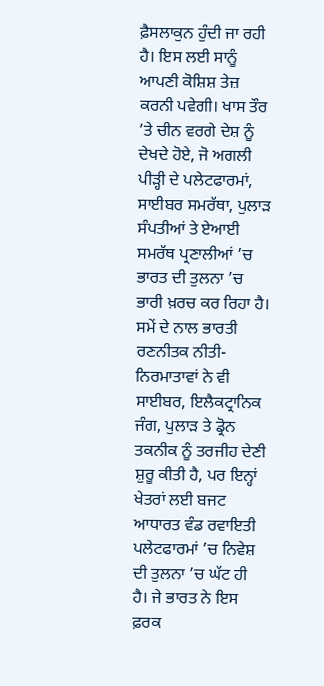ਫ਼ੈਸਲਾਕੁਨ ਹੁੰਦੀ ਜਾ ਰਹੀ ਹੈ। ਇਸ ਲਈ ਸਾਨੂੰ ਆਪਣੀ ਕੋਸ਼ਿਸ਼ ਤੇਜ਼ ਕਰਨੀ ਪਵੇਗੀ। ਖਾਸ ਤੌਰ ’ਤੇ ਚੀਨ ਵਰਗੇ ਦੇਸ਼ ਨੂੰ ਦੇਖਦੇ ਹੋਏ, ਜੋ ਅਗਲੀ ਪੀੜ੍ਹੀ ਦੇ ਪਲੇਟਫਾਰਮਾਂ, ਸਾਈਬਰ ਸਮਰੱਥਾ, ਪੁਲਾੜ ਸੰਪਤੀਆਂ ਤੇ ਏਆਈ ਸਮਰੱਥ ਪ੍ਰਣਾਲੀਆਂ ’ਚ ਭਾਰਤ ਦੀ ਤੁਲਨਾ ’ਚ ਭਾਰੀ ਖ਼ਰਚ ਕਰ ਰਿਹਾ ਹੈ। ਸਮੇਂ ਦੇ ਨਾਲ ਭਾਰਤੀ ਰਣਨੀਤਕ ਨੀਤੀ-ਨਿਰਮਾਤਾਵਾਂ ਨੇ ਵੀ ਸਾਈਬਰ, ਇਲੈਕਟ੍ਰਾਨਿਕ ਜੰਗ, ਪੁਲਾੜ ਤੇ ਡ੍ਰੋਨ ਤਕਨੀਕ ਨੂੰ ਤਰਜੀਹ ਦੇਣੀ ਸ਼ੁਰੂ ਕੀਤੀ ਹੈ, ਪਰ ਇਨ੍ਹਾਂ ਖੇਤਰਾਂ ਲਈ ਬਜਟ ਆਧਾਰਤ ਵੰਡ ਰਵਾਇਤੀ ਪਲੇਟਫਾਰਮਾਂ ’ਚ ਨਿਵੇਸ਼ ਦੀ ਤੁਲਨਾ ’ਚ ਘੱਟ ਹੀ ਹੈ। ਜੇ ਭਾਰਤ ਨੇ ਇਸ ਫ਼ਰਕ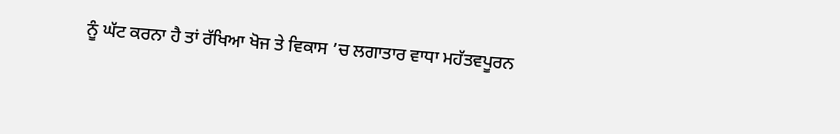ਨੂੰ ਘੱਟ ਕਰਨਾ ਹੈ ਤਾਂ ਰੱਖਿਆ ਖੋਜ ਤੇ ਵਿਕਾਸ ’ਚ ਲਗਾਤਾਰ ਵਾਧਾ ਮਹੱਤਵਪੂਰਨ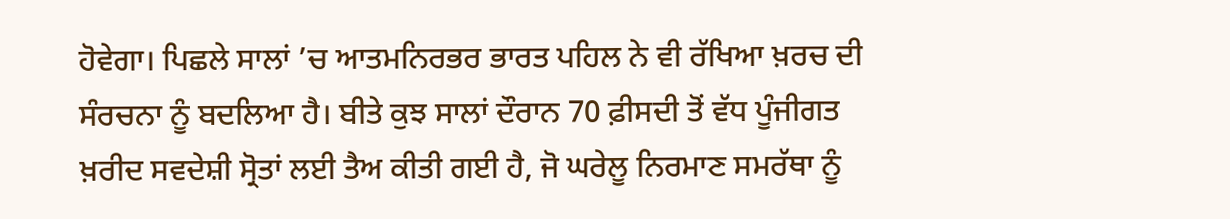ਹੋਵੇਗਾ। ਪਿਛਲੇ ਸਾਲਾਂ ’ਚ ਆਤਮਨਿਰਭਰ ਭਾਰਤ ਪਹਿਲ ਨੇ ਵੀ ਰੱਖਿਆ ਖ਼ਰਚ ਦੀ ਸੰਰਚਨਾ ਨੂੰ ਬਦਲਿਆ ਹੈ। ਬੀਤੇ ਕੁਝ ਸਾਲਾਂ ਦੌਰਾਨ 70 ਫ਼ੀਸਦੀ ਤੋਂ ਵੱਧ ਪੂੰਜੀਗਤ ਖ਼ਰੀਦ ਸਵਦੇਸ਼ੀ ਸ੍ਰੋਤਾਂ ਲਈ ਤੈਅ ਕੀਤੀ ਗਈ ਹੈ, ਜੋ ਘਰੇਲੂ ਨਿਰਮਾਣ ਸਮਰੱਥਾ ਨੂੰ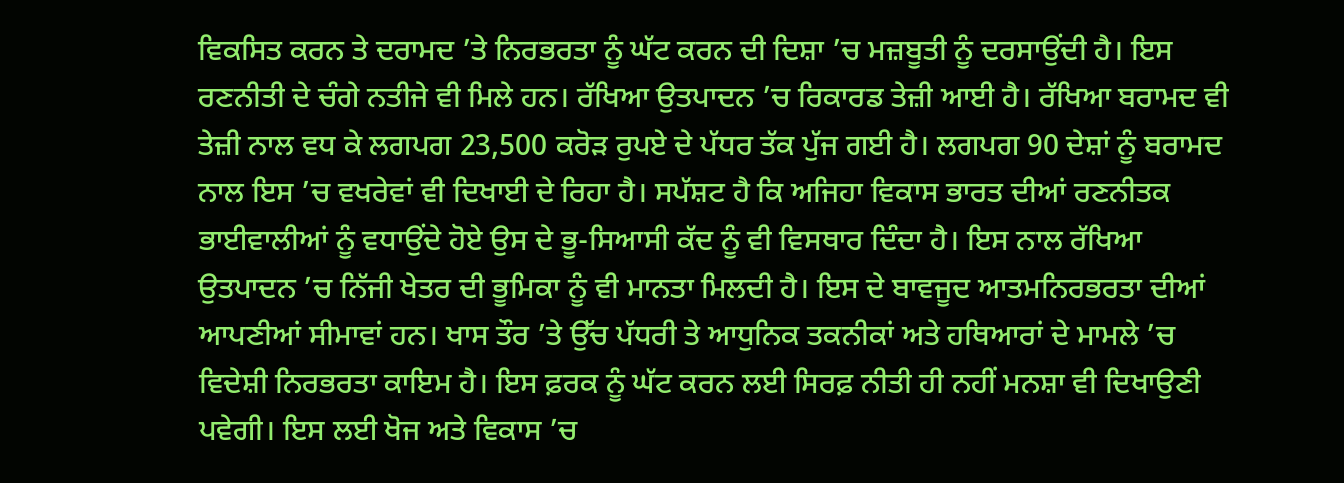ਵਿਕਸਿਤ ਕਰਨ ਤੇ ਦਰਾਮਦ ’ਤੇ ਨਿਰਭਰਤਾ ਨੂੰ ਘੱਟ ਕਰਨ ਦੀ ਦਿਸ਼ਾ ’ਚ ਮਜ਼ਬੂਤੀ ਨੂੰ ਦਰਸਾਉਂਦੀ ਹੈ। ਇਸ ਰਣਨੀਤੀ ਦੇ ਚੰਗੇ ਨਤੀਜੇ ਵੀ ਮਿਲੇ ਹਨ। ਰੱਖਿਆ ਉਤਪਾਦਨ ’ਚ ਰਿਕਾਰਡ ਤੇਜ਼ੀ ਆਈ ਹੈ। ਰੱਖਿਆ ਬਰਾਮਦ ਵੀ ਤੇਜ਼ੀ ਨਾਲ ਵਧ ਕੇ ਲਗਪਗ 23,500 ਕਰੋੜ ਰੁਪਏ ਦੇ ਪੱਧਰ ਤੱਕ ਪੁੱਜ ਗਈ ਹੈ। ਲਗਪਗ 90 ਦੇਸ਼ਾਂ ਨੂੰ ਬਰਾਮਦ ਨਾਲ ਇਸ ’ਚ ਵਖਰੇਵਾਂ ਵੀ ਦਿਖਾਈ ਦੇ ਰਿਹਾ ਹੈ। ਸਪੱਸ਼ਟ ਹੈ ਕਿ ਅਜਿਹਾ ਵਿਕਾਸ ਭਾਰਤ ਦੀਆਂ ਰਣਨੀਤਕ ਭਾਈਵਾਲੀਆਂ ਨੂੰ ਵਧਾਉਂਦੇ ਹੋਏ ਉਸ ਦੇ ਭੂ-ਸਿਆਸੀ ਕੱਦ ਨੂੰ ਵੀ ਵਿਸਥਾਰ ਦਿੰਦਾ ਹੈ। ਇਸ ਨਾਲ ਰੱਖਿਆ ਉਤਪਾਦਨ ’ਚ ਨਿੱਜੀ ਖੇਤਰ ਦੀ ਭੂਮਿਕਾ ਨੂੰ ਵੀ ਮਾਨਤਾ ਮਿਲਦੀ ਹੈ। ਇਸ ਦੇ ਬਾਵਜੂਦ ਆਤਮਨਿਰਭਰਤਾ ਦੀਆਂ ਆਪਣੀਆਂ ਸੀਮਾਵਾਂ ਹਨ। ਖਾਸ ਤੌਰ ’ਤੇ ਉੱਚ ਪੱਧਰੀ ਤੇ ਆਧੁਨਿਕ ਤਕਨੀਕਾਂ ਅਤੇ ਹਥਿਆਰਾਂ ਦੇ ਮਾਮਲੇ ’ਚ ਵਿਦੇਸ਼ੀ ਨਿਰਭਰਤਾ ਕਾਇਮ ਹੈ। ਇਸ ਫ਼ਰਕ ਨੂੰ ਘੱਟ ਕਰਨ ਲਈ ਸਿਰਫ਼ ਨੀਤੀ ਹੀ ਨਹੀਂ ਮਨਸ਼ਾ ਵੀ ਦਿਖਾਉਣੀ ਪਵੇਗੀ। ਇਸ ਲਈ ਖੋਜ ਅਤੇ ਵਿਕਾਸ ’ਚ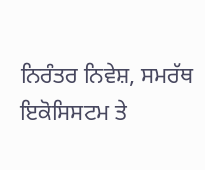ਨਿਰੰਤਰ ਨਿਵੇਸ਼, ਸਮਰੱਥ ਇਕੋਸਿਸਟਮ ਤੇ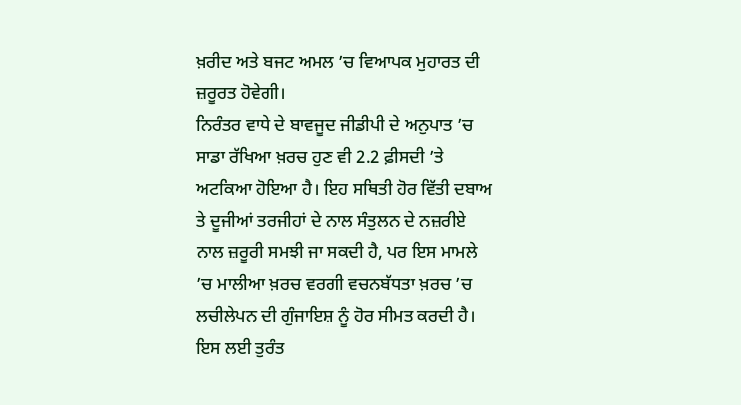ਖ਼ਰੀਦ ਅਤੇ ਬਜਟ ਅਮਲ ’ਚ ਵਿਆਪਕ ਮੁਹਾਰਤ ਦੀ ਜ਼ਰੂਰਤ ਹੋਵੇਗੀ।
ਨਿਰੰਤਰ ਵਾਧੇ ਦੇ ਬਾਵਜੂਦ ਜੀਡੀਪੀ ਦੇ ਅਨੁਪਾਤ ’ਚ ਸਾਡਾ ਰੱਖਿਆ ਖ਼ਰਚ ਹੁਣ ਵੀ 2.2 ਫ਼ੀਸਦੀ ’ਤੇ ਅਟਕਿਆ ਹੋਇਆ ਹੈ। ਇਹ ਸਥਿਤੀ ਹੋਰ ਵਿੱਤੀ ਦਬਾਅ ਤੇ ਦੂਜੀਆਂ ਤਰਜੀਹਾਂ ਦੇ ਨਾਲ ਸੰਤੁਲਨ ਦੇ ਨਜ਼ਰੀਏ ਨਾਲ ਜ਼ਰੂਰੀ ਸਮਝੀ ਜਾ ਸਕਦੀ ਹੈ, ਪਰ ਇਸ ਮਾਮਲੇ ’ਚ ਮਾਲੀਆ ਖ਼ਰਚ ਵਰਗੀ ਵਚਨਬੱਧਤਾ ਖ਼ਰਚ ’ਚ ਲਚੀਲੇਪਨ ਦੀ ਗੁੰਜਾਇਸ਼ ਨੂੰ ਹੋਰ ਸੀਮਤ ਕਰਦੀ ਹੈ। ਇਸ ਲਈ ਤੁਰੰਤ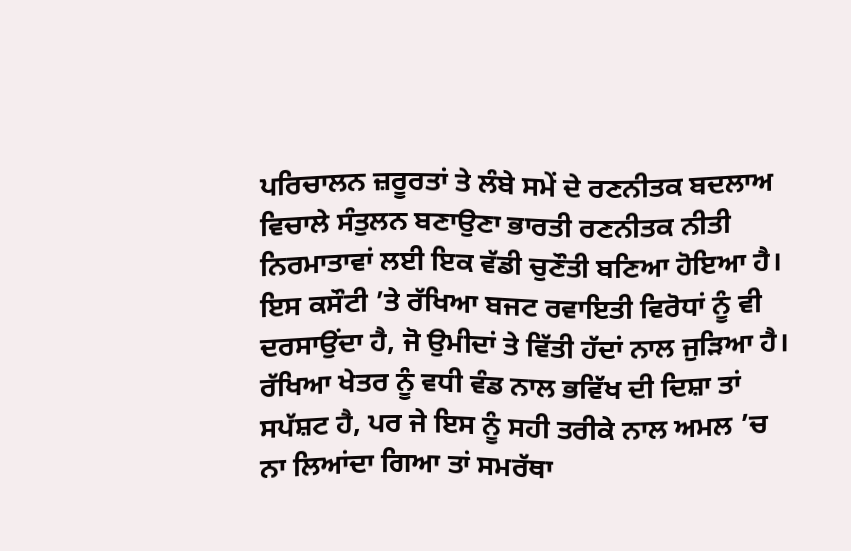ਪਰਿਚਾਲਨ ਜ਼ਰੂਰਤਾਂ ਤੇ ਲੰਬੇ ਸਮੇਂ ਦੇ ਰਣਨੀਤਕ ਬਦਲਾਅ ਵਿਚਾਲੇ ਸੰਤੁਲਨ ਬਣਾਉਣਾ ਭਾਰਤੀ ਰਣਨੀਤਕ ਨੀਤੀ ਨਿਰਮਾਤਾਵਾਂ ਲਈ ਇਕ ਵੱਡੀ ਚੁਣੌਤੀ ਬਣਿਆ ਹੋਇਆ ਹੈ। ਇਸ ਕਸੌਟੀ ’ਤੇ ਰੱਖਿਆ ਬਜਟ ਰਵਾਇਤੀ ਵਿਰੋਧਾਂ ਨੂੰ ਵੀ ਦਰਸਾਉਂਦਾ ਹੈ, ਜੋ ਉਮੀਦਾਂ ਤੇ ਵਿੱਤੀ ਹੱਦਾਂ ਨਾਲ ਜੁੜਿਆ ਹੈ। ਰੱਖਿਆ ਖੇਤਰ ਨੂੰ ਵਧੀ ਵੰਡ ਨਾਲ ਭਵਿੱਖ ਦੀ ਦਿਸ਼ਾ ਤਾਂ ਸਪੱਸ਼ਟ ਹੈ, ਪਰ ਜੇ ਇਸ ਨੂੰ ਸਹੀ ਤਰੀਕੇ ਨਾਲ ਅਮਲ ’ਚ ਨਾ ਲਿਆਂਦਾ ਗਿਆ ਤਾਂ ਸਮਰੱਥਾ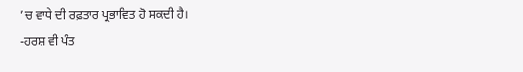’ਚ ਵਾਧੇ ਦੀ ਰਫ਼ਤਾਰ ਪ੍ਰਭਾਵਿਤ ਹੋ ਸਕਦੀ ਹੈ।
-ਹਰਸ਼ ਵੀ ਪੰਤ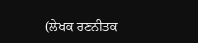(ਲੇਖਕ ਰਣਨੀਤਕ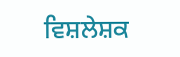ਵਿਸ਼ਲੇਸ਼ਕ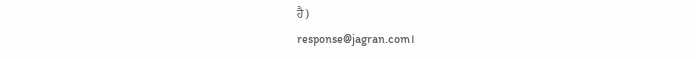ਹੈ)
response@jagran.com।